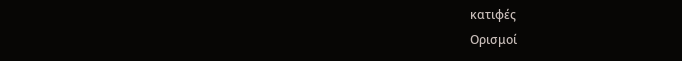κατιφές
Ορισμοί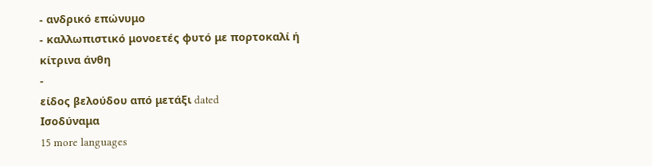- ανδρικό επώνυμο
- καλλωπιστικό μονοετές φυτό με πορτοκαλί ή κίτρινα άνθη
-
είδος βελούδου από μετάξι dated
Ισοδύναμα
15 more languages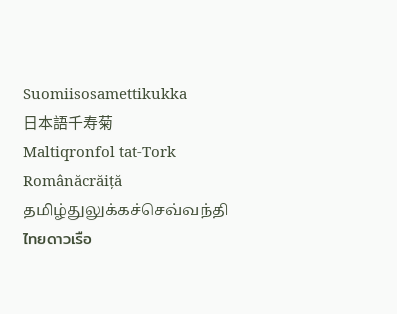Suomiisosamettikukka
日本語千寿菊
Maltiqronfol tat-Tork
Românăcrăiță
தமிழ்துலுக்கச்செவ்வந்தி
ไทยดาวเรือ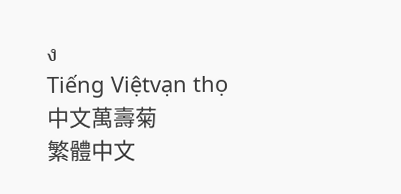ง
Tiếng Việtvạn thọ
中文萬壽菊
繁體中文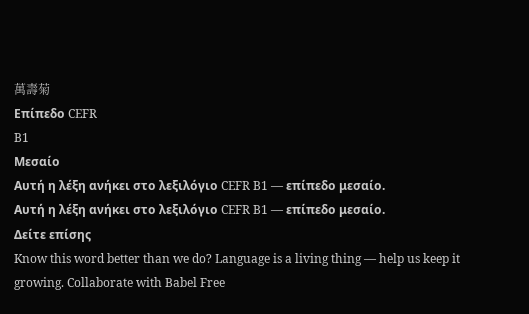萬壽菊
Επίπεδο CEFR
B1
Μεσαίο
Αυτή η λέξη ανήκει στο λεξιλόγιο CEFR B1 — επίπεδο μεσαίο.
Αυτή η λέξη ανήκει στο λεξιλόγιο CEFR B1 — επίπεδο μεσαίο.
Δείτε επίσης
Know this word better than we do? Language is a living thing — help us keep it growing. Collaborate with Babel Free